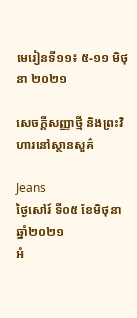មេរៀនទី១១៖ ៥-១១ មិថុនា ២០២១

សេចក្តីសញ្ញាថ្មី និងព្រះវិហារនៅស្ថានសួគ៌

Jeans
ថ្ងៃសៅរ៍ ទី០៥ ខែមិថុនា ឆ្នាំ២០២១
អំ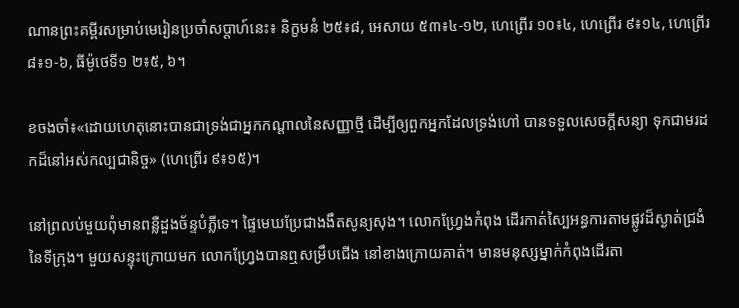ណានព្រះគម្ពីរសម្រាប់មេរៀនប្រចាំសប្តាហ៍នេះ៖ និក្ខមនំ ២៥៖៨, អេសាយ ៥៣៖៤-១២, ហេព្រើរ ១០៖៤, ហេព្រើរ ៩៖១៤, ហេព្រើរ ៨៖១-៦, ធីម៉ូថេទី១ ២៖៥, ៦។

ខចងចាំ៖«ដោយហេតុនោះបានជាទ្រង់ជាអ្នកកណ្តាលនៃសញ្ញាថ្មី ដើម្បីឲ្យពួកអ្នកដែលទ្រង់ហៅ បានទទួលសេចក្តីសន្យា ទុកជាមរដកដ៏នៅអស់កល្បជានិច្ច» (ហេព្រើរ ៩៖១៥)។

នៅព្រលប់មួយពុំមានពន្លឺដួងច័ន្ទបំភ្លីទេ។ ផ្ទៃមេឃប្រែជាងងឹតសូន្យសុង។ លោកហ្វ្រែងកំពុង ដើរកាត់ស្បៃអន្ធការតាមផ្លូវដ៏ស្ងាត់ជ្រងំនៃទីក្រុង។ មួយសន្ទុះក្រោយមក លោកហ្វ្រែងបានឮសម្រឹបជើង នៅខាងក្រោយគាត់។ មានមនុស្សម្នាក់កំពុងដើរតា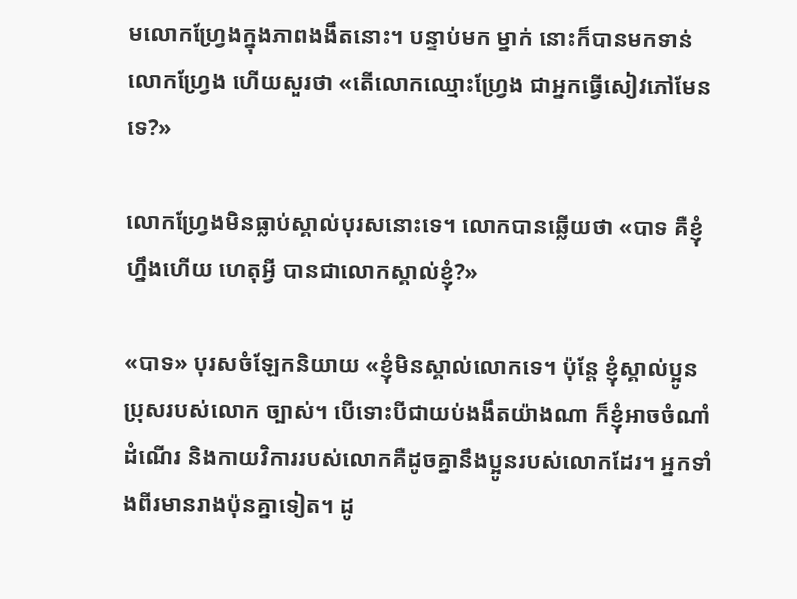មលោកហ្វ្រែងក្នុងភាពងងឹតនោះ។ បន្ទាប់មក ម្នាក់ នោះក៏បានមកទាន់លោកហ្វ្រែង ហើយសួរថា «តើលោកឈ្មោះហ្វ្រែង ជាអ្នកធ្វើសៀវភៅមែនទេ?»

លោកហ្វ្រែងមិនធ្លាប់ស្គាល់បុរសនោះទេ។ លោកបានឆ្លើយថា «បាទ គឺខ្ញុំហ្នឹងហើយ ហេតុអ្វី បានជាលោកស្គាល់ខ្ញុំ?»

«បាទ» បុរសចំឡែកនិយាយ «ខ្ញុំមិនស្គាល់លោកទេ។ ប៉ុន្តែ ខ្ញុំស្គាល់ប្អូនប្រុសរបស់លោក ច្បាស់។ បើទោះបីជាយប់ងងឹតយ៉ាងណា ក៏ខ្ញុំអាចចំណាំដំណើរ និងកាយវិការរបស់លោកគឺដូចគ្នានឹងប្អូនរបស់លោកដែរ។ អ្នកទាំងពីរមានរាងប៉ុនគ្នាទៀត។ ដូ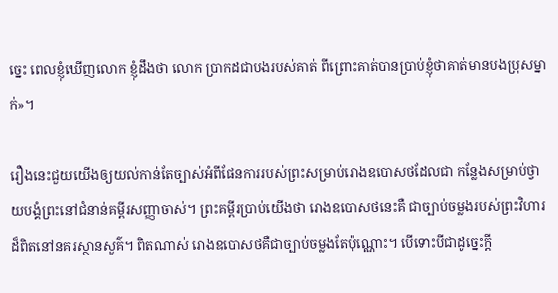ច្នេះ ពេលខ្ញុំឃើញលោក ខ្ញុំដឹងថា លោក ប្រាកដជាបងរបស់គាត់ ពីព្រោះគាត់បានប្រាប់ខ្ញុំថាគាត់មានបងប្រុសម្នាក់»។

រឿងនេះជួយយើងឲ្យយល់កាន់តែច្បាស់អំពីផែនការរបស់ព្រះសម្រាប់រោងឧបោសថដែលជា កន្លែងសម្រាប់ថ្វាយបង្គំព្រះនៅជំនាន់គម្ពីរសញ្ញាចាស់។ ព្រះគម្ពីរប្រាប់យើងថា រោងឧបោសថនេះគឺ ជាច្បាប់ចម្លងរបស់ព្រះវិហារដ៏ពិតនៅនគរស្ថានសួគ៌។ ពិតណាស់ រោងឧបោសថគឺជាច្បាប់ចម្លងតែប៉ុណ្ណោះ។ បើទោះបីជាដូច្នេះក្តី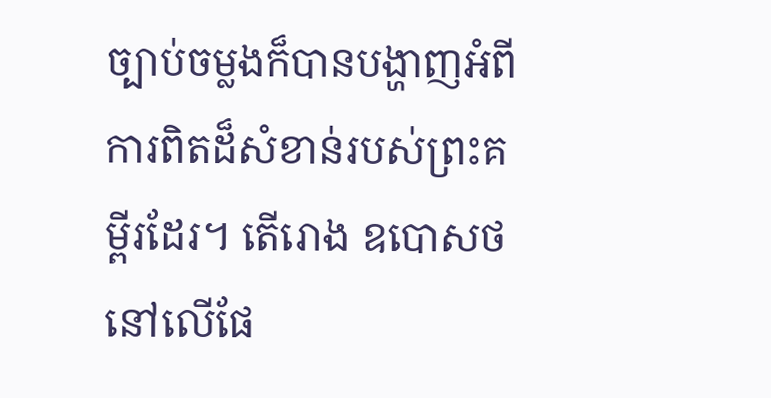ច្បាប់ចម្លងក៏បានបង្ហាញអំពីការពិតដ៏សំខាន់របស់ព្រះគម្ពីរដែរ។ តើរោង ឧបោសថនៅលើផែ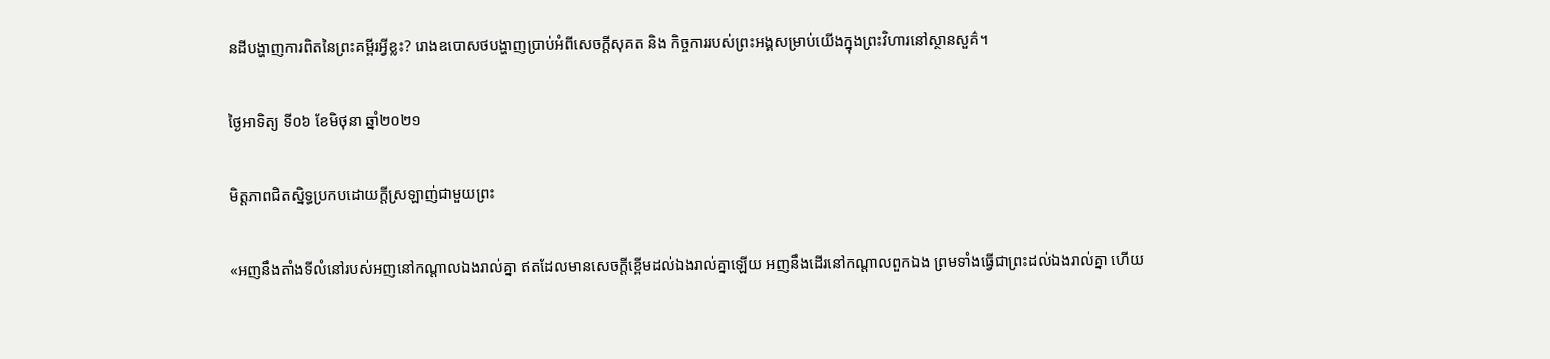នដីបង្ហាញការពិតនៃព្រះគម្ពីរអ្វីខ្លះ? រោងឧបោសថបង្ហាញប្រាប់អំពីសេចក្តីសុគត និង កិច្ចការរបស់ព្រះអង្គសម្រាប់យើងក្នុងព្រះវិហារនៅស្ថានសួគ៌។

ថ្ងៃអាទិត្យ ទី០៦ ខែមិថុនា ឆ្នាំ២០២១

មិត្តភាពជិតស្និទ្ធប្រកបដោយក្តីស្រឡាញ់ជាមួយព្រះ

«អញនឹងតាំងទីលំនៅរបស់អញនៅកណ្តាលឯងរាល់គ្នា ឥតដែលមានសេចក្តីខ្ពើមដល់ឯងរាល់គ្នាឡើយ អញនឹងដើរនៅកណ្តាលពួកឯង ព្រមទាំងធ្វើជាព្រះដល់ឯងរាល់គ្នា ហើយ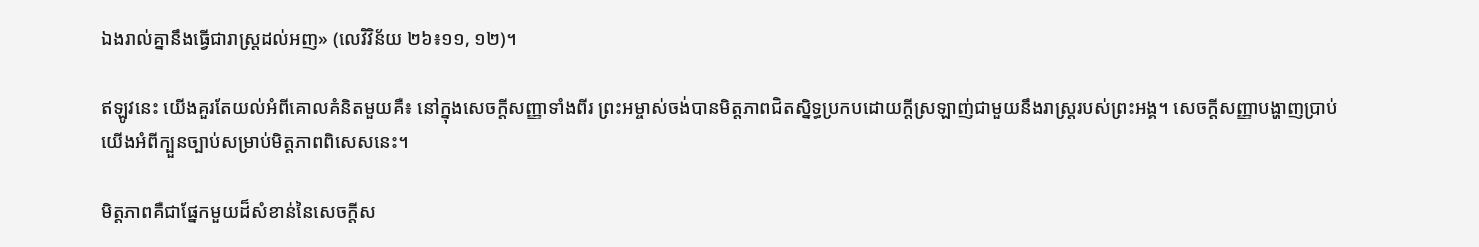ឯងរាល់គ្នានឹងធ្វើជារាស្ត្រដល់អញ» (លេវិវិន័យ ២៦៖១១, ១២)។

ឥឡូវនេះ យើងគួរតែយល់អំពីគោលគំនិតមួយគឺ៖ នៅក្នុងសេចក្តីសញ្ញាទាំងពីរ ព្រះអម្ចាស់ចង់បានមិត្តភាពជិតស្និទ្ធប្រកបដោយក្តីស្រឡាញ់ជាមួយនឹងរាស្ត្ររបស់ព្រះអង្គ។ សេចក្តីសញ្ញាបង្ហាញប្រាប់យើងអំពីក្បួនច្បាប់សម្រាប់មិត្តភាពពិសេសនេះ។

មិត្តភាពគឺជាផ្នែកមួយដ៏សំខាន់នៃសេចក្តីស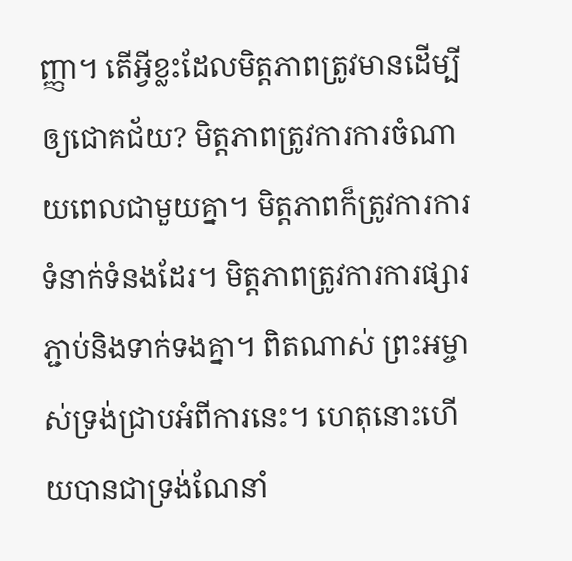ញ្ញា។ តើអ្វីខ្លះដែលមិត្តភាពត្រូវមានដើម្បីឲ្យជោគជ័យ? មិត្តភាពត្រូវការការចំណាយពេលជាមួយគ្នា។ មិត្តភាពក៏ត្រូវការការទំនាក់ទំនងដែរ។ មិត្តភាពត្រូវការការផ្សារភ្ជាប់និងទាក់ទងគ្នា។ ពិតណាស់ ព្រះអម្ចាស់ទ្រង់ជ្រាបអំពីការនេះ។ ហេតុនោះហើយបានជាទ្រង់ណែនាំ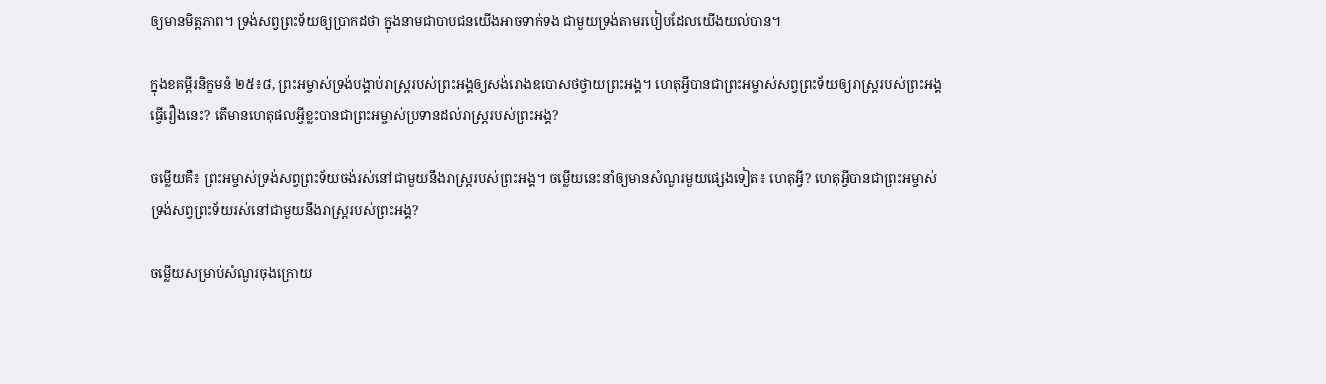ឲ្យមានមិត្តភាព។ ទ្រង់សព្វព្រះទ័យឲ្យប្រាកដថា ក្នុងនាមជាបាបជនយើងអាចទាក់ទង ជាមួយទ្រង់តាមរបៀបដែលយើងយល់បាន។

ក្នុងខគម្ពីរនិក្ខមនំ ២៥៖៨, ព្រះអម្ចាស់ទ្រង់បង្គាប់រាស្ត្ររបស់ព្រះអង្គឲ្យសង់រោងឧបោសថថ្វាយព្រះអង្គ។ ហេតុអ្វីបានជាព្រះអម្ចាស់សព្វព្រះទ័យឲ្យរាស្ត្ររបស់ព្រះអង្គធ្វើរឿងនេះ? តើមានហេតុផលអ្វីខ្លះបានជាព្រះអម្ចាស់ប្រទានដល់រាស្ត្ររបស់ព្រះអង្គ?

ចម្លើយគឺ៖ ព្រះអម្ចាស់ទ្រង់សព្វព្រះទ័យចង់រស់នៅជាមួយនឹងរាស្ត្ររបស់ព្រះអង្គ។ ចម្លើយនេះនាំឲ្យមានសំណួរមួយផ្សេងទៀត៖ ហេតុអ្វី? ហេតុអ្វីបានជាព្រះអម្ចាស់ទ្រង់សព្វព្រះទ័យរស់នៅជាមួយនឹងរាស្ត្ររបស់ព្រះអង្គ?

ចម្លើយសម្រាប់សំណួរចុងក្រោយ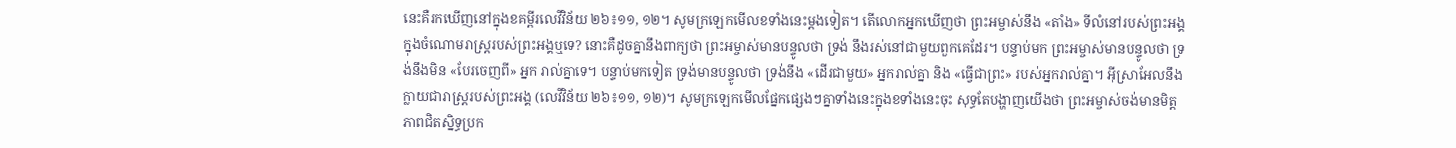នេះគឺរកឃើញនៅក្នុងខគម្ពីរលេវីវិន័យ ២៦៖១១, ១២។ សូមក្រឡេកមើលខទាំងនេះម្តងទៀត។ តើលោកអ្នកឃើញថា ព្រះអម្ចាស់នឹង «តាំង» ទីលំនៅរបស់ព្រះអង្គក្នុងចំណោមរាស្ត្ររបស់ព្រះអង្គឬទេ? នោះគឺដូចគ្នានឹងពាក្យថា ព្រះអម្ចាស់មានបន្ទូលថា ទ្រង់ នឹងរស់នៅជាមួយពួកគេដែរ។ បន្ទាប់មក ព្រះអម្ចាស់មានបន្ទូលថា ទ្រង់នឹងមិន «បែរចេញពី» អ្នក រាល់គ្នាទេ។ បន្ទាប់មកទៀត ទ្រង់មានបន្ទូលថា ទ្រង់នឹង «ដើរជាមួយ» អ្នករាល់គ្នា និង «ធ្វើជាព្រះ» របស់អ្នករាល់គ្នា។ អ៊ីស្រាអែលនឹងក្លាយជារាស្ត្ររបស់ព្រះអង្គ (លេវីវិន័យ ២៦៖១១, ១២)។ សូមក្រឡេកមើលផ្នែកផ្សេងៗគ្នាទាំងនេះក្នុងខទាំងនេះចុះ សុទ្ធតែបង្ហាញយើងថា ព្រះអម្ចាស់ចង់មានមិត្តភាពជិតស្និទ្ធប្រក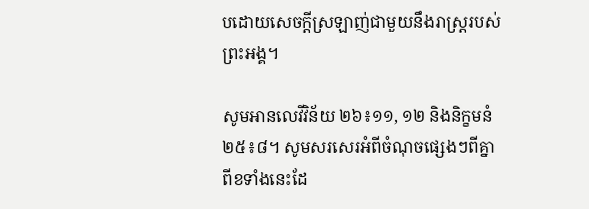បដោយសេចក្តីស្រឡាញ់ជាមួយនឹងរាស្ត្ររបស់ព្រះអង្គ។

សូមអានលេវីវិន័យ ២៦៖១១, ១២ និងនិក្ខមនំ ២៥៖៨។ សូមសរសេរអំពីចំណុចផ្សេងៗពីគ្នាពីខទាំងនេះដែ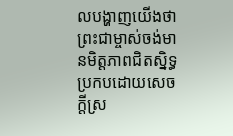លបង្ហាញយើងថា ព្រះជាម្ចាស់ចង់មានមិត្តភាពជិតស្និទ្ធប្រកបដោយសេចក្តីស្រ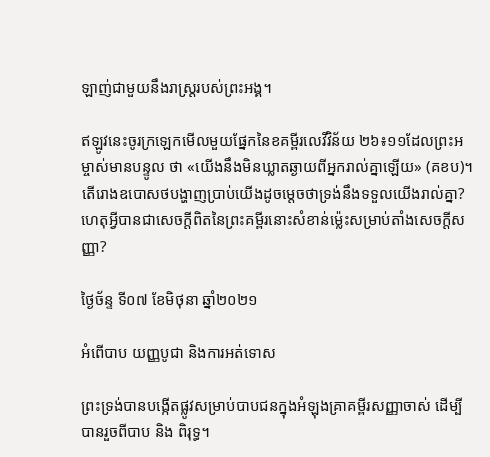ឡាញ់ជាមួយនឹងរាស្ត្ររបស់ព្រះអង្គ។

ឥឡូវនេះចូរក្រឡេកមើលមួយផ្នែកនៃខគម្ពីរលេវីវិន័យ ២៦៖១១ដែលព្រះអម្ចាស់មានបន្ទូល ថា «យើងនឹងមិនឃ្លាតឆ្ងាយពីអ្នករាល់គ្នាឡើយ» (គខប)។ តើរោងឧបោសថបង្ហាញប្រាប់យើងដូចម្តេចថាទ្រង់នឹងទទួលយើងរាល់គ្នា? ហេតុអ្វីបានជាសេចក្តីពិតនៃព្រះគម្ពីរនោះសំខាន់ម្ល៉េះសម្រាប់តាំងសេចក្តីសញ្ញា?

ថ្ងៃច័ន្ទ ទី០៧ ខែមិថុនា ឆ្នាំ២០២១

អំពើបាប យញ្ញបូជា និងការអត់ទោស

ព្រះទ្រង់បានបង្កើតផ្លូវសម្រាប់បាបជនក្នុងអំឡុងគ្រាគម្ពីរសញ្ញាចាស់ ដើម្បីបានរួចពីបាប និង ពិរុទ្ធ។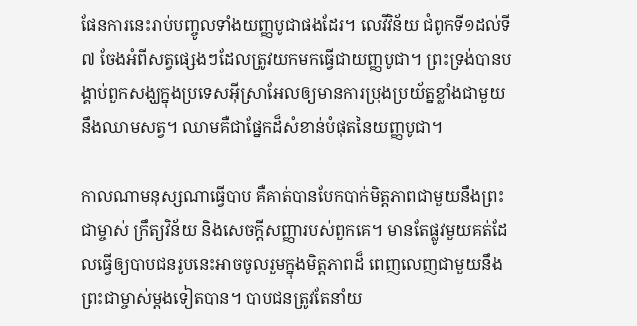ផែនការនេះរាប់បញ្ចូលទាំងយញ្ញបូជាផងដែរ។ លេវីវិន័យ ជំពូកទី១ដល់ទី៧ ចែងអំពីសត្វផ្សេងៗដែលត្រូវយកមកធ្វើជាយញ្ញបូជា។ ព្រះទ្រង់បានបង្គាប់ពួកសង្ឃក្នុងប្រទេសអ៊ីស្រាអែលឲ្យមានការប្រុងប្រយ័ត្នខ្លាំងជាមួយនឹងឈាមសត្វ។ ឈាមគឺជាផ្នែកដ៏សំខាន់បំផុតនៃយញ្ញបូជា។

កាលណាមនុស្សណាធ្វើបាប គឺគាត់បានបែកបាក់មិត្តភាពជាមួយនឹងព្រះជាម្ចាស់ ក្រឹត្យវិន័យ និងសេចក្តីសញ្ញារបស់ពួកគេ។ មានតែផ្លូវមួយគត់ដែលធ្វើឲ្យបាបជនរូបនេះអាចចូលរួមក្នុងមិត្តភាពដ៏ ពេញលេញជាមួយនឹងព្រះជាម្ចាស់ម្តងទៀតបាន។ បាបជនត្រូវតែនាំយ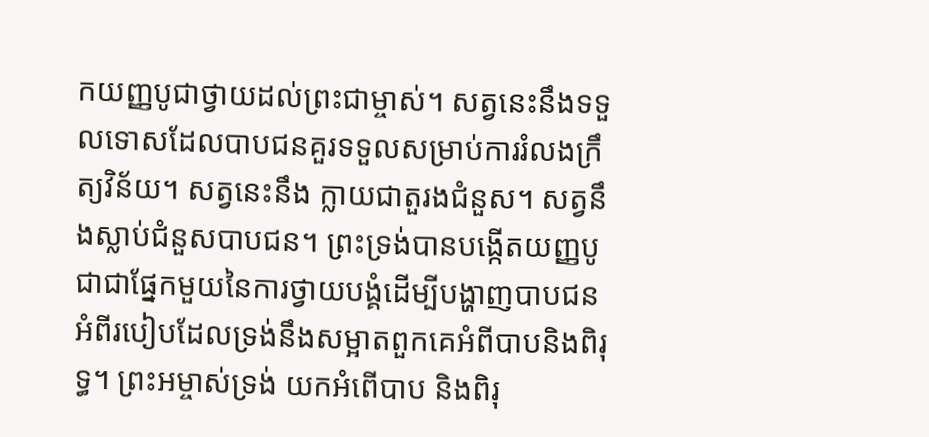កយញ្ញបូជាថ្វាយដល់ព្រះជាម្ចាស់។ សត្វនេះនឹងទទួលទោសដែលបាបជនគួរទទួលសម្រាប់ការរំលងក្រឹត្យវិន័យ។ សត្វនេះនឹង ក្លាយជាតួរងជំនួស។ សត្វនឹងស្លាប់ជំនួសបាបជន។ ព្រះទ្រង់បានបង្កើតយញ្ញបូជាជាផ្នែកមួយនៃការថ្វាយបង្គំដើម្បីបង្ហាញបាបជនអំពីរបៀបដែលទ្រង់នឹងសម្អាតពួកគេអំពីបាបនិងពិរុទ្ធ។ ព្រះអម្ចាស់ទ្រង់ យកអំពើបាប និងពិរុ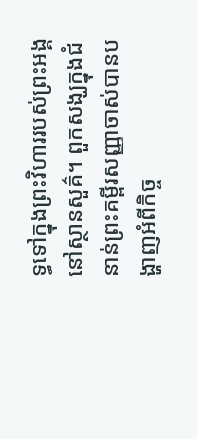ទ្ធទៅក្នុងព្រះវិហាររបស់ព្រះអង្គនៅស្ថានសួគ៌។ ពួកសង្ឃក្នុងជំនាន់ព្រះគម្ពីរសញ្ញាចាស់បានបង្ហាញអំពីកិច្ច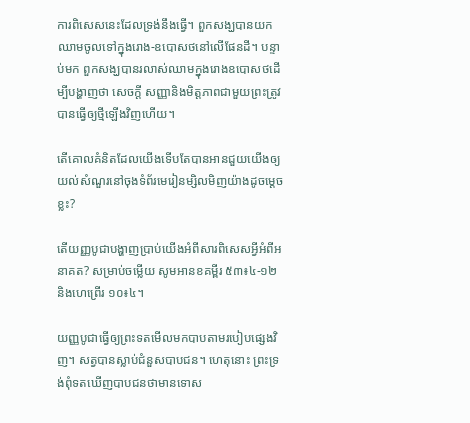ការពិសេសនេះដែលទ្រង់នឹងធ្វើ។ ពួកសង្ឃបានយកឈាមចូលទៅក្នុងរោង-ឧបោសថនៅលើផែនដី។ បន្ទាប់មក ពួកសង្ឃបានរលាស់ឈាមក្នុងរោងឧបោសថដើម្បីបង្ហាញថា សេចក្តី សញ្ញានិងមិត្តភាពជាមួយព្រះត្រូវបានធ្វើឲ្យថ្មីឡើងវិញហើយ។

តើគោលគំនិតដែលយើងទើបតែបានអានជួយយើងឲ្យយល់សំណួរនៅចុងទំព័រមេរៀនម្សិលមិញយ៉ាងដូចម្តេចខ្លះ?

តើយញ្ញបូជាបង្ហាញប្រាប់យើងអំពីសារពិសេសអ្វីអំពីអនាគត? សម្រាប់ចម្លើយ សូមអានខគម្ពីរ ៥៣៖៤-១២ និងហេព្រើរ ១០៖៤។

យញ្ញបូជាធ្វើឲ្យព្រះទតមើលមកបាបតាមរបៀបផ្សេងវិញ។ សត្វបានស្លាប់ជំនួសបាបជន។ ហេតុនោះ ព្រះទ្រង់ពុំទតឃើញបាបជនថាមានទោស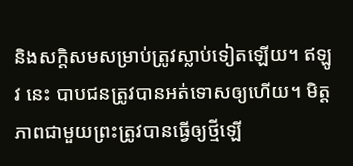និងសក្តិសមសម្រាប់ត្រូវស្លាប់ទៀតឡើយ។ ឥឡូវ នេះ បាបជនត្រូវបានអត់ទោសឲ្យហើយ។ មិត្តភាពជាមួយព្រះត្រូវបានធ្វើឲ្យថ្មីឡើ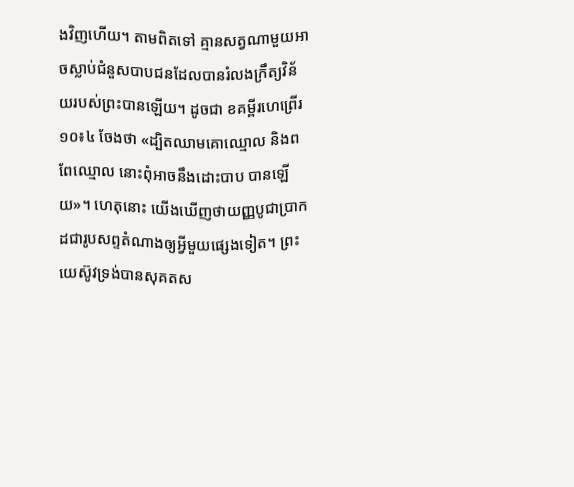ងវិញហើយ។ តាមពិតទៅ គ្មានសត្វណាមួយអាចស្លាប់ជំនួសបាបជនដែលបានរំលងក្រឹត្យវិន័យរបស់ព្រះបានឡើយ។ ដូចជា ខគម្ពីរហេព្រើរ ១០៖៤ ចែងថា «ដ្បិតឈាមគោឈ្មោល និងពពែឈ្មោល នោះពុំអាចនឹងដោះបាប បានឡើយ»។ ហេតុនោះ យើងឃើញថាយញ្ញបូជាប្រាកដជារូបសព្ទតំណាងឲ្យអ្វីមួយផ្សេងទៀត។ ព្រះយេស៊ូវទ្រង់បានសុគតស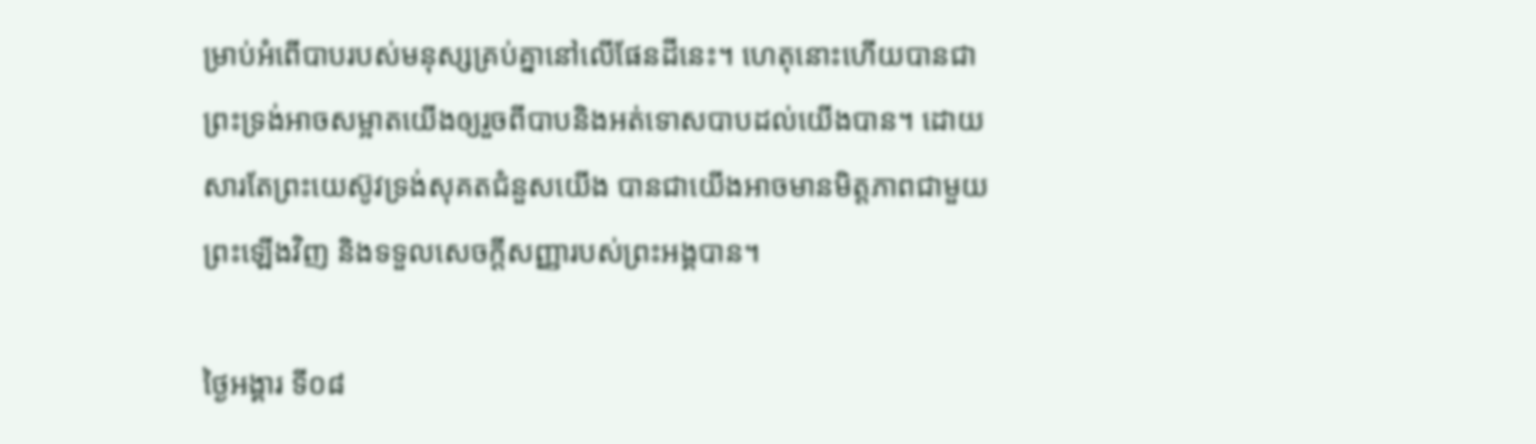ម្រាប់អំពើបាបរបស់មនុស្សគ្រប់គ្នានៅលើផែនដីនេះ។ ហេតុនោះហើយបានជាព្រះទ្រង់អាចសម្អាតយើងឲ្យរួចពីបាបនិងអត់ទោសបាបដល់យើងបាន។ ដោយសារតែព្រះយេស៊ូវទ្រង់សុគតជំនួសយើង បានជាយើងអាចមានមិត្តភាពជាមួយព្រះឡើងវិញ និងទទួលសេចក្តីសញ្ញារបស់ព្រះអង្គបាន។

ថ្ងៃអង្គារ ទី០៨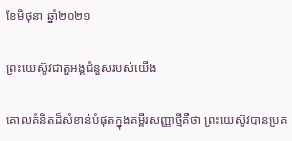ខែមិថុនា ឆ្នាំ២០២១

ព្រះយេស៊ូវជាតួអង្គជំនួសរបស់យើង

គោលគំនិតដ៏សំខាន់បំផុតក្នុងគម្ពីរសញ្ញាថ្មីគឺថា ព្រះយេស៊ូវបានប្រគ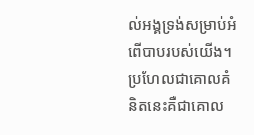ល់អង្គទ្រង់សម្រាប់អំពើបាបរបស់យើង។ ប្រហែលជាគោលគំនិតនេះគឺជាគោល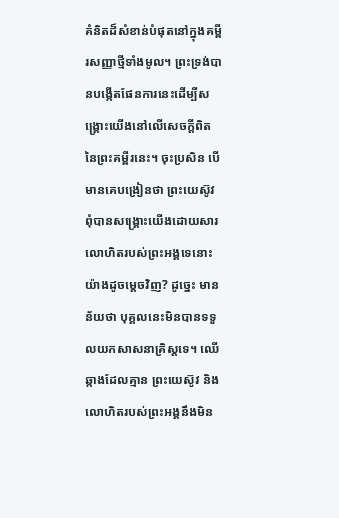គំនិតដ៏សំខាន់បំផុតនៅក្នុងគម្ពីរសញ្ញាថ្មីទាំងមូល។ ព្រះទ្រង់បានបង្កើតផែនការនេះដើម្បីសង្គ្រោះយើងនៅលើសេចក្តីពិតនៃព្រះគម្ពីរនេះ។ ចុះប្រសិន បើមានគេបង្រៀនថា ព្រះយេស៊ូវពុំបានសង្គ្រោះយើងដោយសារលោហិតរបស់ព្រះអង្គទេនោះយ៉ាងដូចម្តេចវិញ? ដូច្នេះ មានន័យថា បុគ្គលនេះមិនបានទទួលយកសាសនាគ្រិស្តទេ។ ឈើឆ្កាងដែលគ្មាន ព្រះយេស៊ូវ និងលោហិតរបស់ព្រះអង្គនឹងមិន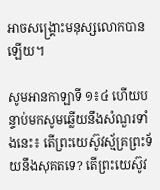អាចសង្គ្រោះមនុស្សលោកបានឡើយ។

សូមអានកាឡាទី ១៖៤ ហើយបន្ទាប់មកសូមឆ្លើយនឹងសំណួរទាំងនេះ៖ តើព្រះយេស៊ូវស្ម័គ្រព្រះទ័យនឹងសុគតទេ? តើព្រះយេស៊ូវ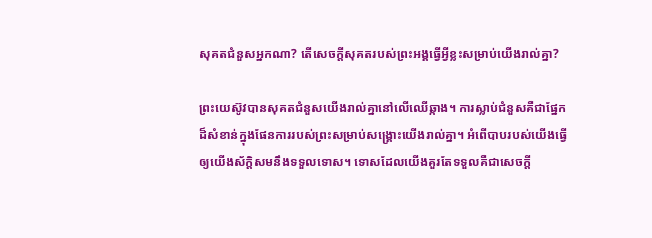សុគតជំនួសអ្នកណា? តើសេចក្តីសុគតរបស់ព្រះអង្គធ្វើអ្វីខ្លះសម្រាប់យើងរាល់គ្នា?

ព្រះយេស៊ូវបានសុគតជំនួសយើងរាល់គ្នានៅលើឈើឆ្កាង។ ការស្លាប់ជំនួសគឺជាផ្នែកដ៏សំខាន់ក្នុងផែនការរបស់ព្រះសម្រាប់សង្គ្រោះយើងរាល់គ្នា។ អំពើបាបរបស់យើងធ្វើឲ្យយើងស័ក្តិសមនឹងទទួលទោស។ ទោសដែលយើងគួរតែទទួលគឺជាសេចក្តី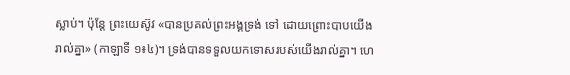ស្លាប់។ ប៉ុន្តែ ព្រះយេស៊ូវ «បានប្រគល់ព្រះអង្គទ្រង់ ទៅ ដោយព្រោះបាបយើងរាល់គ្នា» (កាឡាទី ១៖៤)។ ទ្រង់បានទទួលយកទោសរបស់យើងរាល់គ្នា។ ហេ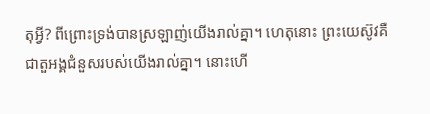តុអ្វី? ពីព្រោះទ្រង់បានស្រឡាញ់យើងរាល់គ្នា។ ហេតុនោះ ព្រះយេស៊ូវគឺជាតួអង្គជំនួសរបស់យើងរាល់គ្នា។ នោះហើ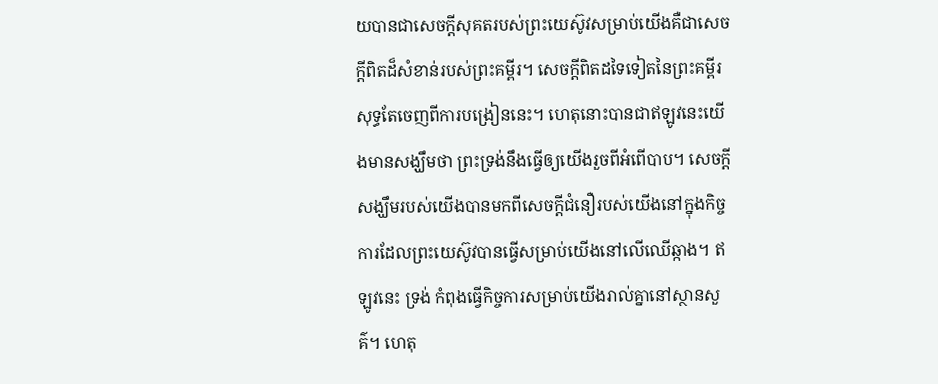យបានជាសេចក្តីសុគតរបស់ព្រះយេស៊ូវសម្រាប់យើងគឺជាសេចក្តីពិតដ៏សំខាន់របស់ព្រះគម្ពីរ។ សេចក្តីពិតដទៃទៀតនៃព្រះគម្ពីរសុទ្ធតែចេញពីការបង្រៀននេះ។ ហេតុនោះបានជាឥឡូវនេះយើងមានសង្ឃឹមថា ព្រះទ្រង់នឹងធ្វើឲ្យយើងរួចពីអំពើបាប។ សេចក្តីសង្ឃឹមរបស់យើងបានមកពីសេចក្តីជំនឿរបស់យើងនៅក្នុងកិច្ចការដែលព្រះយេស៊ូវបានធ្វើសម្រាប់យើងនៅលើឈើឆ្កាង។ ឥឡូវនេះ ទ្រង់ កំពុងធ្វើកិច្ចការសម្រាប់យើងរាល់គ្នានៅស្ថានសួគ៌។ ហេតុ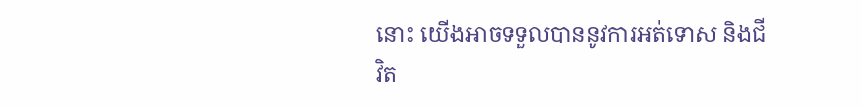នោះ យើងអាចទទួលបាននូវការអត់ទោស និងជីវិត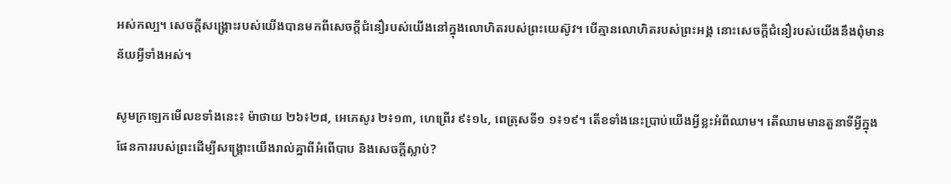អស់កល្ប។ សេចក្តីសង្គ្រោះរបស់យើងបានមកពីសេចក្តីជំនឿរបស់យើងនៅក្នុងលោហិតរបស់ព្រះយេស៊ូវ។ បើគ្មានលោហិតរបស់ព្រះអង្គ នោះសេចក្តីជំនឿរបស់យើងនឹងពុំមានន័យអ្វីទាំងអស់។

សូមក្រឡេកមើលខទាំងនេះ៖ ម៉ាថាយ ២៦៖២៨, អេភេសូរ ២៖១៣, ហេព្រើរ ៩៖១៤, ពេត្រុសទី១ ១៖១៩។ តើខទាំងនេះប្រាប់យើងអ្វីខ្លះអំពីឈាម។ តើឈាមមានតួនាទីអ្វីក្នុងផែនការរបស់ព្រះដើម្បីសង្គ្រោះយើងរាល់គ្នាពីអំពើបាប និងសេចក្តីស្លាប់?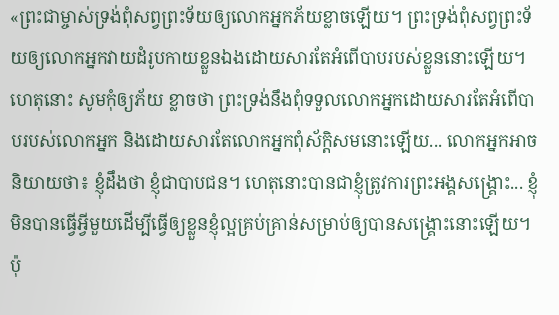«ព្រះជាម្ចាស់ទ្រង់ពុំសព្វព្រះទ័យឲ្យលោកអ្នកភ័យខ្លាចឡើយ។ ព្រះទ្រង់ពុំសព្វព្រះទ័យឲ្យលោកអ្នកវាយដំរូបកាយខ្លួនឯងដោយសារតែអំពើបាបរបស់ខ្លួននោះឡើយ។ ហេតុនោះ សូមកុំឲ្យភ័យ ខ្លាចថា ព្រះទ្រង់នឹងពុំទទួលលោកអ្នកដោយសារតែអំពើបាបរបស់លោកអ្នក និងដោយសារតែលោកអ្នកពុំស័ក្តិសមនោះឡើយ... លោកអ្នកអាចនិយាយថា៖ ខ្ញុំដឹងថា ខ្ញុំជាបាបជន។ ហេតុនោះបានជាខ្ញុំត្រូវការព្រះអង្គសង្គ្រោះ... ខ្ញុំមិនបានធ្វើអ្វីមួយដើម្បីធ្វើឲ្យខ្លួនខ្ញុំល្អគ្រប់គ្រាន់សម្រាប់ឲ្យបានសង្គ្រោះនោះឡើយ។ ប៉ុ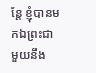ន្តែ ខ្ញុំបានមកឯព្រះជាមួយនឹង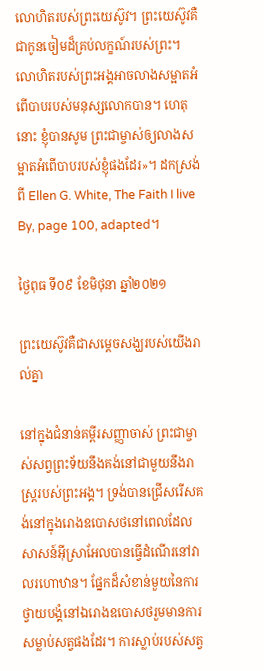លោហិតរបស់ព្រះយេស៊ូវ។ ព្រះយេស៊ូវគឺជាកូនចៀមដ៏គ្រប់លក្ខណ៍របស់ព្រះ។ លោហិតរបស់ព្រះអង្គអាចលាងសម្អាតអំពើបាបរបស់មនុស្សលោកបាន។ ហេតុនោះ ខ្ញុំបានសូម ព្រះជាម្ចាស់ឲ្យលាងសម្អាតអំពើបាបរបស់ខ្ញុំផងដែរ»។ ដកស្រង់ពី Ellen G. White, The Faith I live By, page 100, adapted។

ថ្ងៃពុធ ទី០៩ ខែមិថុនា ឆ្នាំ២០២១

ព្រះយេស៊ូវគឺជាសម្តេចសង្ឃរបស់យើងរាល់គ្នា

នៅក្នុងជំនាន់គម្ពីរសញ្ញាចាស់ ព្រះជាម្ចាស់សព្វព្រះទ័យនឹងគង់នៅជាមួយនឹងរាស្ត្ររបស់ព្រះអង្គ។ ទ្រង់បានជ្រើសរើសគង់នៅក្នុងរោងឧបោសថនៅពេលដែលសាសន៍អ៊ីស្រាអែលបានធ្វើដំណើរនៅវាលរហោឋាន។ ផ្នែកដ៏សំខាន់មួយនៃការថ្វាយបង្គំនៅឯរោងឧបោសថរួមមានការសម្លាប់សត្វផងដែរ។ ការស្លាប់របស់សត្វ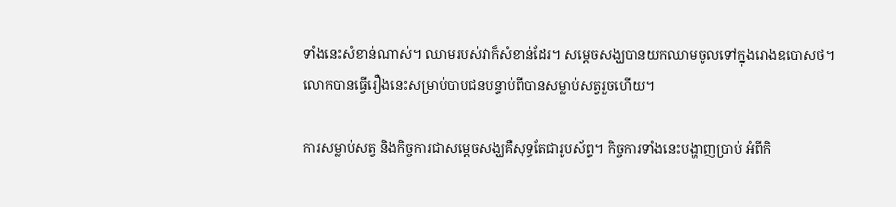ទាំងនេះសំខាន់ណាស់។ ឈាមរបស់វាក៏សំខាន់ដែរ។ សម្តេចសង្ឃបានយកឈាមចូលទៅក្នុងរោងឧបោសថ។ លោកបានធ្វើរឿងនេះសម្រាប់បាបជនបន្ទាប់ពីបានសម្លាប់សត្វរួចហើយ។

ការសម្លាប់សត្វ និងកិច្ចការជាសម្តេចសង្ឃគឺសុទ្ធតែជារូបស័ព្ទ។ កិច្ចការទាំងនេះបង្ហាញប្រាប់ អំពីកិ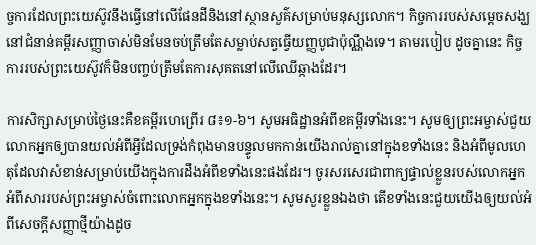ច្ចការដែលព្រះយេស៊ូវនឹងធ្វើនៅលើផែនដីនិងនៅស្ថានសួគ៌សម្រាប់មនុស្សលោក។ កិច្ចការរបស់សម្តេចសង្ឃនៅជំនាន់គម្ពីរសញ្ញាចាស់មិនមែនចប់ត្រឹមតែសម្លាប់សត្វធ្វើយញ្ញបូជាប៉ុណ្ណឹងទេ។ តាមរបៀប ដូចគ្នានេះ កិច្ចការរបស់ព្រះយេស៊ូវក៏មិនបញ្ចប់ត្រឹមតែការសុគតនៅលើឈើឆ្កាងដែរ។

ការសិក្សាសម្រាប់ថ្ងៃនេះគឺខគម្ពីរហេព្រើរ ៨៖១-៦។ សូមអធិដ្ឋានអំពីខគម្ពីរទាំងនេះ។ សូមឲ្យព្រះអម្ចាស់ជួយលោកអ្នកឲ្យបានយល់អំពីអ្វីដែលទ្រង់កំពុងមានបន្ទូលមកកាន់យើងរាល់គ្នានៅក្នុងខទាំងនេះ និងអំពីមូលហេតុដែលវាសំខាន់សម្រាប់យើងក្នុងការដឹងអំពីខទាំងនេះផងដែរ។ ចូរសរសេរជាពាក្យផ្ទាល់ខ្លួនរបស់លោកអ្នកអំពីសាររបស់ព្រះអម្ចាស់ចំពោះលោកអ្នកក្នុងខទាំងនេះ។ សូមសួរខ្លួនឯងថា តើខទាំងនេះជួយយើងឲ្យយល់អំពីសេចក្តីសញ្ញាថ្មីយ៉ាងដូច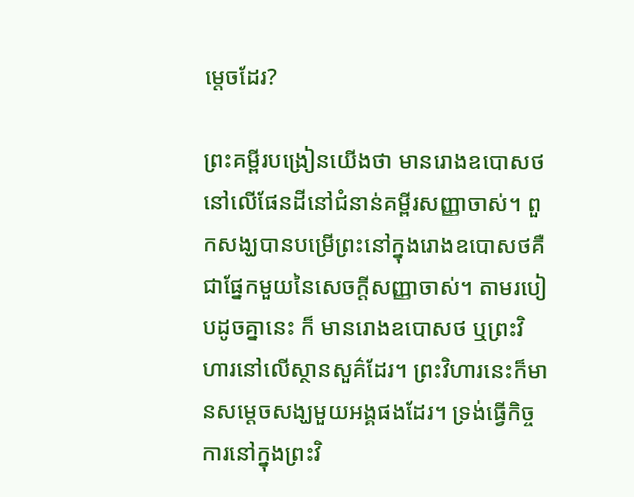ម្តេចដែរ?

ព្រះគម្ពីរបង្រៀនយើងថា មានរោងឧបោសថនៅលើផែនដីនៅជំនាន់គម្ពីរសញ្ញាចាស់។ ពួកសង្ឃបានបម្រើព្រះនៅក្នុងរោងឧបោសថគឺជាផ្នែកមួយនៃសេចក្តីសញ្ញាចាស់។ តាមរបៀបដូចគ្នានេះ ក៏ មានរោងឧបោសថ ឬព្រះវិហារនៅលើស្ថានសួគ៌ដែរ។ ព្រះវិហារនេះក៏មានសម្តេចសង្ឃមួយអង្គផងដែរ។ ទ្រង់ធ្វើកិច្ចការនៅក្នុងព្រះវិ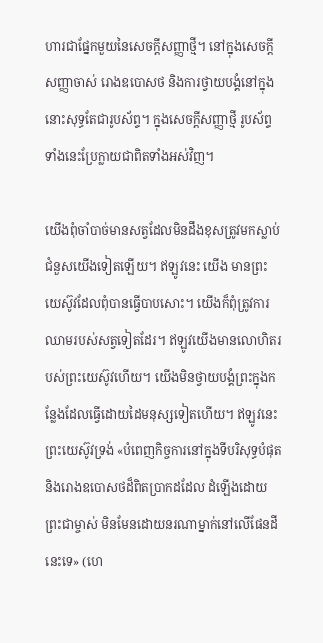ហារជាផ្នែកមួយនៃសេចក្តីសញ្ញាថ្មី។ នៅក្នុងសេចក្តីសញ្ញាចាស់ រោងឧបោសថ និងការថ្វាយបង្គំនៅក្នុងនោះសុទ្ធតែជារូបស័ព្ទ។ ក្នុងសេចក្តីសញ្ញាថ្មី រូបស័ព្ទទាំងនេះប្រែក្លាយជាពិតទាំងអស់វិញ។

យើងពុំចាំបាច់មានសត្វដែលមិនដឹងខុសត្រូវមកស្លាប់ជំនួសយើងទៀតឡើយ។ ឥឡូវនេះ យើង មានព្រះយេស៊ូវដែលពុំបានធ្វើបាបសោះ។ យើងក៏ពុំត្រូវការឈាមរបស់សត្វទៀតដែរ។ ឥឡូវយើងមានលោហិតរបស់ព្រះយេស៊ូវហើយ។ យើងមិនថ្វាយបង្គំព្រះក្នុងកន្លែងដែលធ្វើដោយដៃមនុស្សទៀតហើយ។ ឥឡូវនេះ ព្រះយេស៊ូវទ្រង់ «បំពេញកិច្ចការនៅក្នុងទីបរិសុទ្ធបំផុត និងរោងឧបោសថដ៏ពិតប្រាកដដែល ដំឡើងដោយព្រះជាម្ចាស់ មិនមែនដោយនរណាម្នាក់នៅលើផែនដីនេះទេ» (ហេ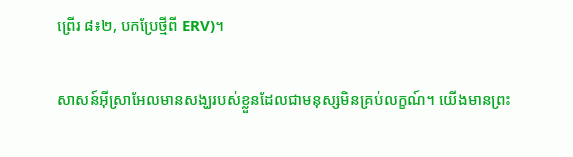ព្រើរ ៨៖២, បកប្រែថ្មីពី ERV)។

សាសន៍អ៊ីស្រាអែលមានសង្ឃរបស់ខ្លួនដែលជាមនុស្សមិនគ្រប់លក្ខណ៍។ យើងមានព្រះ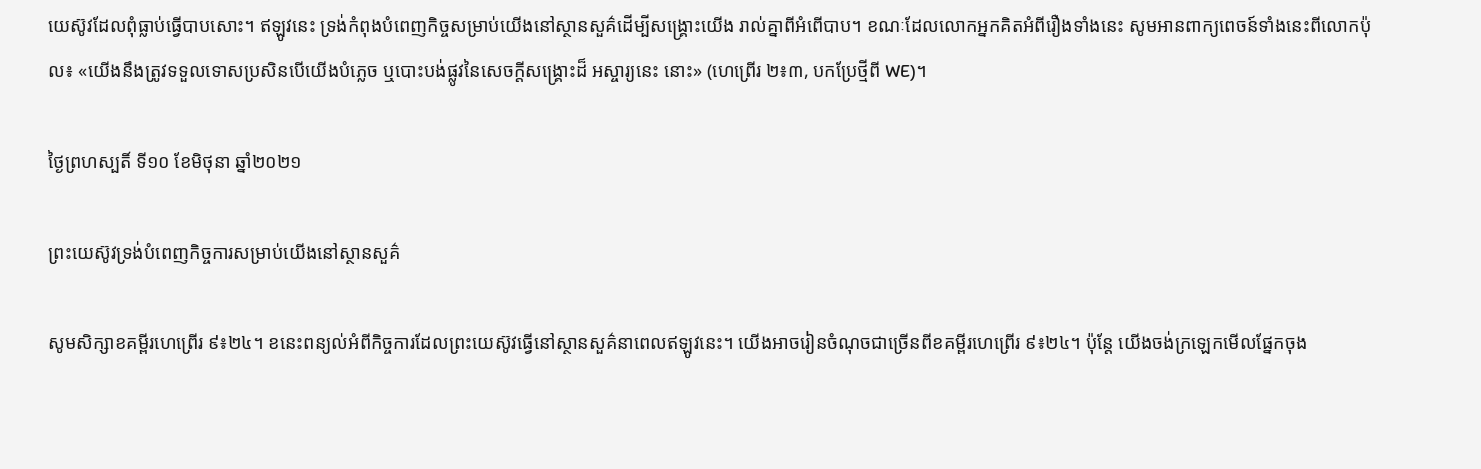យេស៊ូវដែលពុំធ្លាប់ធ្វើបាបសោះ។ ឥឡូវនេះ ទ្រង់កំពុងបំពេញកិច្ចសម្រាប់យើងនៅស្ថានសួគ៌ដើម្បីសង្គ្រោះយើង រាល់គ្នាពីអំពើបាប។ ខណៈដែលលោកអ្នកគិតអំពីរឿងទាំងនេះ សូមអានពាក្យពេចន៍ទាំងនេះពីលោកប៉ុល៖ «យើងនឹងត្រូវទទួលទោសប្រសិនបើយើងបំភ្លេច ឬបោះបង់ផ្លូវនៃសេចក្តីសង្គ្រោះដ៏ អស្ចារ្យនេះ នោះ» (ហេព្រើរ ២៖៣, បកប្រែថ្មីពី WE)។

ថ្ងៃព្រហស្បតិ៍ ទី១០ ខែមិថុនា ឆ្នាំ២០២១

ព្រះយេស៊ូវទ្រង់បំពេញកិច្ចការសម្រាប់យើងនៅស្ថានសួគ៌

សូមសិក្សាខគម្ពីរហេព្រើរ ៩៖២៤។ ខនេះពន្យល់អំពីកិច្ចការដែលព្រះយេស៊ូវធ្វើនៅស្ថានសួគ៌នាពេលឥឡូវនេះ។ យើងអាចរៀនចំណុចជាច្រើនពីខគម្ពីរហេព្រើរ ៩៖២៤។ ប៉ុន្តែ យើងចង់ក្រឡេកមើលផ្នែកចុង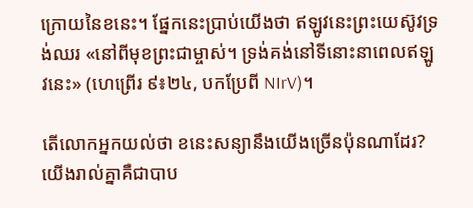ក្រោយនៃខនេះ។ ផ្នែកនេះប្រាប់យើងថា ឥឡូវនេះព្រះយេស៊ូវទ្រង់ឈរ «នៅពីមុខព្រះជាម្ចាស់។ ទ្រង់គង់នៅទីនោះនាពេលឥឡូវនេះ» (ហេព្រើរ ៩៖២៤, បកប្រែពី NIrV)។

តើលោកអ្នកយល់ថា ខនេះសន្យានឹងយើងច្រើនប៉ុនណាដែរ? យើងរាល់គ្នាគឺជាបាប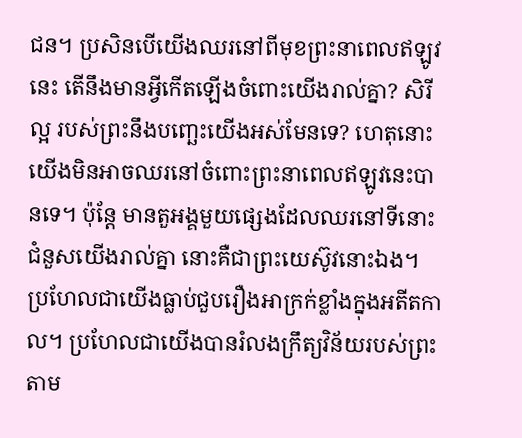ជន។ ប្រសិនបើយើងឈរនៅពីមុខព្រះនាពេលឥឡូវនេះ តើនឹងមានអ្វីកើតឡើងចំពោះយើងរាល់គ្នា? សិរីល្អ របស់ព្រះនឹងបញ្ឆេះយើងអស់មែនទេ? ហេតុនោះ យើងមិនអាចឈរនៅចំពោះព្រះនាពេលឥឡូវនេះបានទេ។ ប៉ុន្តែ មានតួអង្គមួយផ្សេងដែលឈរនៅទីនោះជំនួសយើងរាល់គ្នា នោះគឺជាព្រះយេស៊ូវនោះឯង។ ប្រហែលជាយើងធ្លាប់ជួបរឿងអាក្រក់ខ្លាំងក្នុងអតីតកាល។ ប្រហែលជាយើងបានរំលងក្រឹត្យវិន័យរបស់ព្រះតាម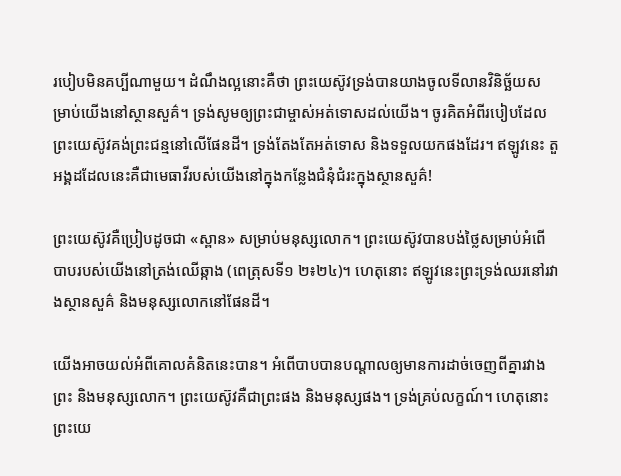របៀបមិនគប្បីណាមួយ។ ដំណឹងល្អនោះគឺថា ព្រះយេស៊ូវទ្រង់បានយាងចូលទីលានវិនិច្ឆ័យសម្រាប់យើងនៅស្ថានសួគ៌។ ទ្រង់សូមឲ្យព្រះជាម្ចាស់អត់ទោសដល់យើង។ ចូរគិតអំពីរបៀបដែលព្រះយេស៊ូវគង់ព្រះជន្មនៅលើផែនដី។ ទ្រង់តែងតែអត់ទោស និងទទួលយកផងដែរ។ ឥឡូវនេះ តួអង្គដដែលនេះគឺជាមេធាវីរបស់យើងនៅក្នុងកន្លែងជំនុំជំរះក្នុងស្ថានសួគ៌!

ព្រះយេស៊ូវគឺប្រៀបដូចជា «ស្ពាន» សម្រាប់មនុស្សលោក។ ព្រះយេស៊ូវបានបង់ថ្លៃសម្រាប់អំពើបាបរបស់យើងនៅត្រង់ឈើឆ្កាង (ពេត្រុសទី១ ២៖២៤)។ ហេតុនោះ ឥឡូវនេះព្រះទ្រង់ឈរនៅរវាងស្ថានសួគ៌ និងមនុស្សលោកនៅផែនដី។

យើងអាចយល់អំពីគោលគំនិតនេះបាន។ អំពើបាបបានបណ្តាលឲ្យមានការដាច់ចេញពីគ្នារវាងព្រះ និងមនុស្សលោក។ ព្រះយេស៊ូវគឺជាព្រះផង និងមនុស្សផង។ ទ្រង់គ្រប់លក្ខណ៍។ ហេតុនោះ ព្រះយេ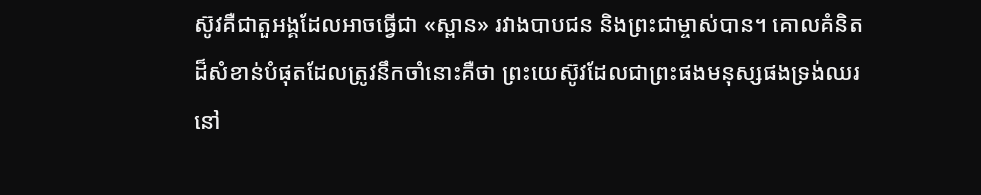ស៊ូវគឺជាតួអង្គដែលអាចធ្វើជា «ស្ពាន» រវាងបាបជន និងព្រះជាម្ចាស់បាន។ គោលគំនិតដ៏សំខាន់បំផុតដែលត្រូវនឹកចាំនោះគឺថា ព្រះយេស៊ូវដែលជាព្រះផងមនុស្សផងទ្រង់ឈរនៅ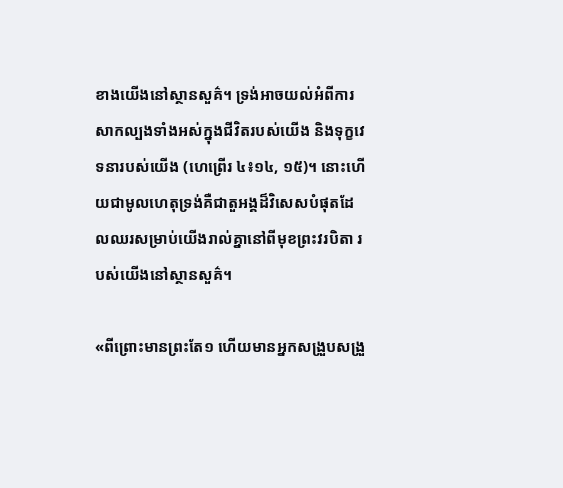ខាងយើងនៅស្ថានសួគ៌។ ទ្រង់អាចយល់អំពីការសាកល្បងទាំងអស់ក្នុងជីវិតរបស់យើង និងទុក្ខវេទនារបស់យើង (ហេព្រើរ ៤៖១៤, ១៥)។ នោះហើយជាមូលហេតុទ្រង់គឺជាតួអង្គដ៏វិសេសបំផុតដែលឈរសម្រាប់យើងរាល់គ្នានៅពីមុខព្រះវរបិតា របស់យើងនៅស្ថានសួគ៌។

«ពីព្រោះមានព្រះតែ១ ហើយមានអ្នកសង្រួបសង្រួ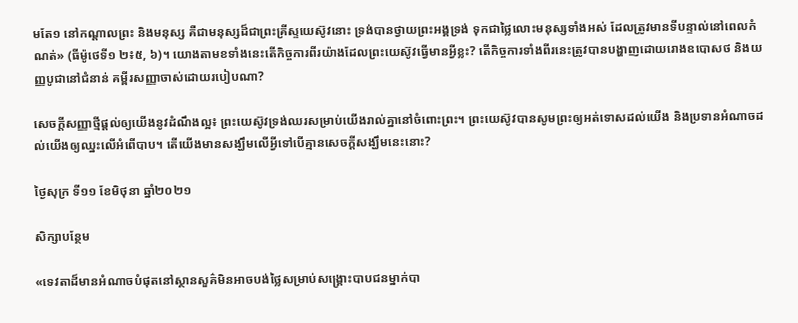មតែ១ នៅកណ្តាលព្រះ និងមនុស្ស គឺជាមនុស្សដ៏ជាព្រះគ្រីស្ទយេស៊ូវនោះ ទ្រង់បានថ្វាយព្រះអង្គទ្រង់ ទុកជាថ្លៃលោះមនុស្សទាំងអស់ ដែលត្រូវមានទីបន្ទាល់នៅពេលកំណត់» (ធីម៉ូថេទី១ ២៖៥, ៦)។ យោងតាមខទាំងនេះតើកិច្ចការពីរយ៉ាងដែលព្រះយេស៊ូវធ្វើមានអ្វីខ្លះ? តើកិច្ចការទាំងពីរនេះត្រូវបានបង្ហាញដោយរោងឧបោសថ និងយញ្ញបូជានៅជំនាន់ គម្ពីរសញ្ញាចាស់ដោយរបៀបណា?

សេចក្តីសញ្ញាថ្មីផ្តល់ឲ្យយើងនូវដំណឹងល្អ៖ ព្រះយេស៊ូវទ្រង់ឈរសម្រាប់យើងរាល់គ្នានៅចំពោះព្រះ។ ព្រះយេស៊ូវបានសូមព្រះឲ្យអត់ទោសដល់យើង និងប្រទានអំណាចដល់យើងឲ្យឈ្នះលើអំពើបាប។ តើយើងមានសង្ឃឹមលើអ្វីទៅបើគ្មានសេចក្តីសង្ឃឹមនេះនោះ?

ថ្ងៃសុក្រ ទី១១ ខែមិថុនា ឆ្នាំ២០២១

សិក្សាបន្ថែម

«ទេវតាដ៏មានអំណាចបំផុតនៅស្ថានសួគ៌មិនអាចបង់ថ្លៃសម្រាប់សង្គ្រោះបាបជនម្នាក់បា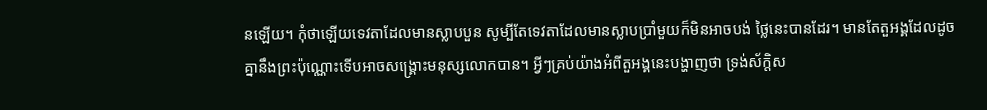នឡើយ។ កុំថាឡើយទេវតាដែលមានស្លាបបួន សូម្បីតែទេវតាដែលមានស្លាបប្រាំមួយក៏មិនអាចបង់ ថ្លៃនេះបានដែរ។ មានតែតួអង្គដែលដូចគ្នានឹងព្រះប៉ុណ្ណោះទើបអាចសង្គ្រោះមនុស្សលោកបាន។ អ្វីៗគ្រប់យ៉ាងអំពីតួអង្គនេះបង្ហាញថា ទ្រង់ស័ក្តិស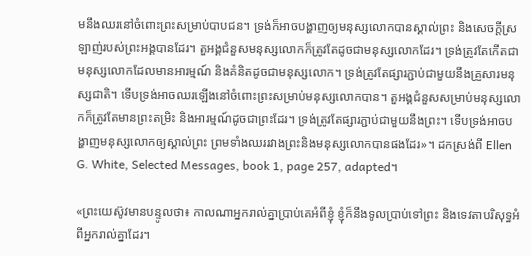មនឹងឈរនៅចំពោះព្រះសម្រាប់បាបជន។ ទ្រង់ក៏អាចបង្ហាញឲ្យមនុស្សលោកបានស្គាល់ព្រះ និងសេចក្តីស្រឡាញ់របស់ព្រះអង្គបានដែរ។ តួអង្គជំនួសមនុស្សលោកក៏ត្រូវតែដូចជាមនុស្សលោកដែរ។ ទ្រង់ត្រូវតែកើតជាមនុស្សលោកដែលមានអារម្មណ៍ និងគំនិតដូចជាមនុស្សលោក។ ទ្រង់ត្រូវតែផ្សារភ្ជាប់ជាមួយនឹងគ្រួសារមនុស្សជាតិ។ ទើបទ្រង់អាចឈរឡើងនៅចំពោះព្រះសម្រាប់មនុស្សលោកបាន។ តួអង្គជំនួសសម្រាប់មនុស្សលោកក៏ត្រូវតែមានព្រះតម្រិះ និងអារម្មណ៍ដូចជាព្រះដែរ។ ទ្រង់ត្រូវតែផ្សារភ្ជាប់ជាមួយនឹងព្រះ។ ទើបទ្រង់អាចបង្ហាញមនុស្សលោកឲ្យស្គាល់ព្រះ ព្រមទាំងឈររវាងព្រះនិងមនុស្សលោកបានផងដែរ»។ ដកស្រង់ពី Ellen G. White, Selected Messages, book 1, page 257, adapted។

«ព្រះយេស៊ូវមានបន្ទូលថា៖ កាលណាអ្នករាល់គ្នាប្រាប់គេអំពីខ្ញុំ ខ្ញុំក៏នឹងទូលប្រាប់ទៅព្រះ និងទេវតាបរិសុទ្ធអំពីអ្នករាល់គ្នាដែរ។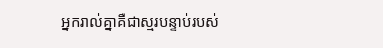អ្នករាល់គ្នាគឺជាស្មរបន្ទាប់របស់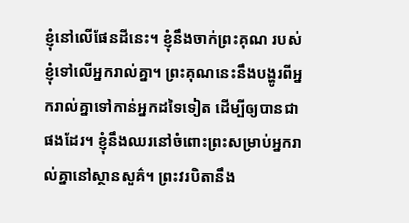ខ្ញុំនៅលើផែនដីនេះ។ ខ្ញុំនឹងចាក់ព្រះគុណ របស់ខ្ញុំទៅលើអ្នករាល់គ្នា។ ព្រះគុណនេះនឹងបង្ហូរពីអ្នករាល់គ្នាទៅកាន់អ្នកដទៃទៀត ដើម្បីឲ្យបានជា ផងដែរ។ ខ្ញុំនឹងឈរនៅចំពោះព្រះសម្រាប់អ្នករាល់គ្នានៅស្ថានសួគ៌។ ព្រះវរបិតានឹង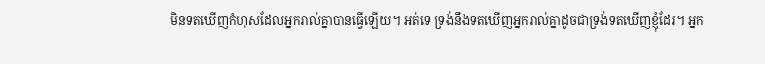មិនទតឃើញកំហុសដែលអ្នករាល់គ្នាបានធ្វើឡើយ។ អត់ទេ ទ្រង់នឹងទតឃើញអ្នករាល់គ្នាដូចជាទ្រង់ទតឃើញខ្ញុំដែរ។ អ្នក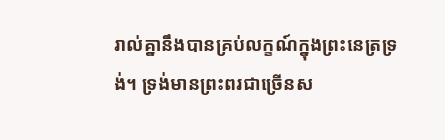រាល់គ្នានឹងបានគ្រប់លក្ខណ៍ក្នុងព្រះនេត្រទ្រង់។ ទ្រង់មានព្រះពរជាច្រើនស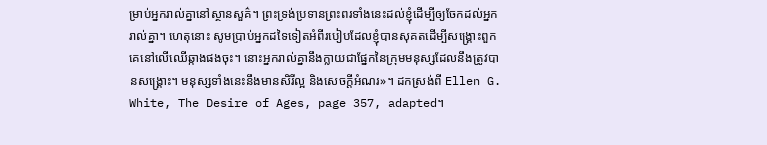ម្រាប់អ្នករាល់គ្នានៅស្ថានសួគ៌។ ព្រះទ្រង់ប្រទានព្រះពរទាំងនេះដល់ខ្ញុំដើម្បីឲ្យចែកដល់អ្នករាល់គ្នា។ ហេតុនោះ សូមប្រាប់អ្នកដទៃទៀតអំពីរបៀបដែលខ្ញុំបានសុគតដើម្បីសង្គ្រោះពួកគេនៅលើឈើឆ្កាងផងចុះ។ នោះអ្នករាល់គ្នានឹងក្លាយជាផ្នែកនៃក្រុមមនុស្សដែលនឹងត្រូវបានសង្គ្រោះ។ មនុស្សទាំងនេះនឹងមានសិរីល្អ និងសេចក្តីអំណរ»។ ដកស្រង់ពី Ellen G. White, The Desire of Ages, page 357, adapted។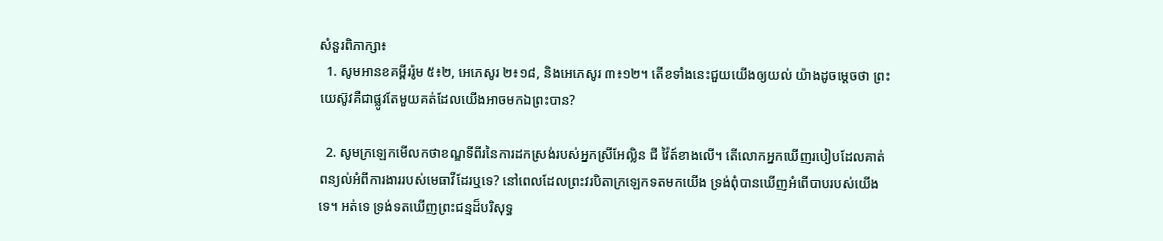សំនួរពិភាក្សា៖
  1. សូមអានខគម្ពីររ៉ូម ៥៖២, អេភេសូរ ២៖១៨, និងអេភេសូរ ៣៖១២។ តើខទាំងនេះជួយយើងឲ្យយល់ យ៉ាងដូចម្តេចថា ព្រះយេស៊ូវគឺជាផ្លូវតែមួយគត់ដែលយើងអាចមកឯព្រះបាន?

  2. សូមក្រឡេកមើលកថាខណ្ឌទីពីរនៃការដកស្រង់របស់អ្នកស្រីអែល្លិន ជី វ៉ៃត៍ខាងលើ។ តើលោកអ្នកឃើញរបៀបដែលគាត់ពន្យល់អំពីការងាររបស់មេធាវីដែរឬទេ? នៅពេលដែលព្រះវរបិតាក្រឡេកទតមកយើង ទ្រង់ពុំបានឃើញអំពើបាបរបស់យើងទេ។ អត់ទេ ទ្រង់ទតឃើញព្រះជន្មដ៏បរិសុទ្ធ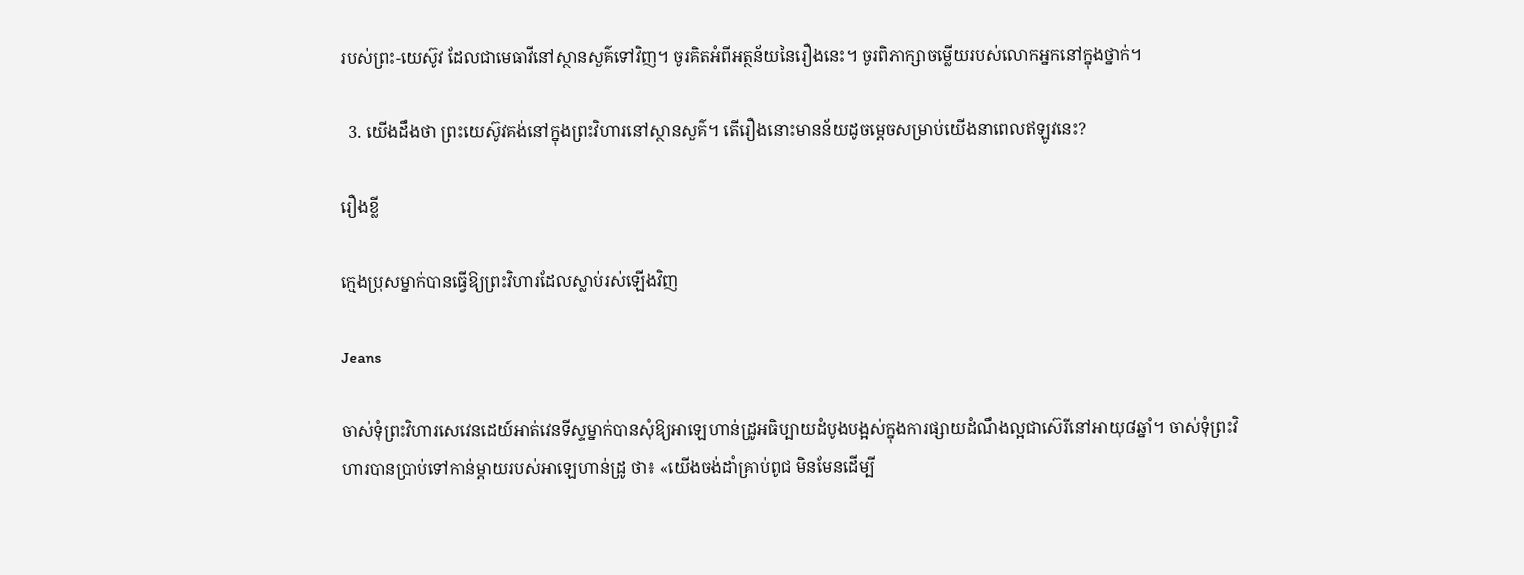របស់ព្រះ-យេស៊ូវ ដែលជាមេធាវីនៅស្ថានសួគ៌ទៅវិញ។ ចូរគិតអំពីអត្ថន័យនៃរឿងនេះ។ ចូរពិភាក្សាចម្លើយរបស់លោកអ្នកនៅក្នុងថ្នាក់។

  3. យើងដឹងថា ព្រះយេស៊ូវគង់នៅក្នុងព្រះវិហារនៅស្ថានសួគ៌។ តើរឿងនោះមានន័យដូចម្តេចសម្រាប់យើងនាពេលឥឡូវនេះ?

រឿងខ្លី

ក្មេងប្រុសម្នាក់បានធ្វើឱ្យព្រះវិហារដែលស្លាប់រស់ឡើងវិញ

Jeans

ចាស់ទុំព្រះវិហារសេវេនដេយ៍អាត់វេនទីស្ទម្នាក់បានសុំឱ្យអាឡេហាន់ដ្រូអធិប្បាយដំបូងបង្អស់ក្នុងការផ្សាយដំណឹងល្អជាស៊េរីនៅអាយុ៨ឆ្នាំ។ ចាស់ទុំព្រះវិហារបានប្រាប់ទៅកាន់ម្តាយរបស់អាឡេហាន់ដ្រូ ថា៖ «យើងចង់ដាំគ្រាប់ពូជ មិនមែនដើម្បី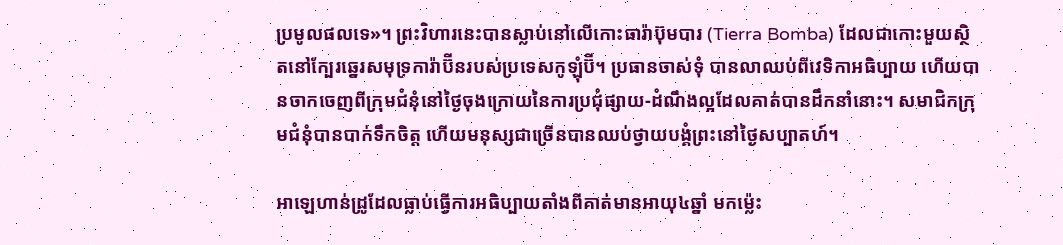ប្រមូលផលទេ»។ ព្រះវិហារនេះបានស្លាប់នៅលើកោះធារ៉ាប៊ុមបារ (Tierra Bomba) ដែលជាកោះមួយស្ថិតនៅក្បែរឆ្នេរសមុទ្រការ៉ាប៊ីនរបស់ប្រទេសកូឡុំប៊ី។ ប្រធានចាស់ទុំ បានលាឈប់ពីវេទិកាអធិប្បាយ ហើយបានចាកចេញពីក្រុមជំនុំនៅថ្ងៃចុងក្រោយនៃការប្រជុំផ្សាយ-ដំណឹងល្អដែលគាត់បានដឹកនាំនោះ។ សមាជិកក្រុមជំនុំបានបាក់ទឹកចិត្ដ ហើយមនុស្សជាច្រើនបានឈប់ថ្វាយបង្គំព្រះនៅថ្ងៃសប្បាតហ៍។

អាឡេហាន់ដ្រូដែលធ្លាប់ធ្វើការអធិប្បាយតាំងពីគាត់មានអាយុ៤ឆ្នាំ មកម្ល៉េះ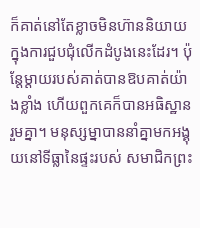ក៏គាត់នៅតែខ្លាចមិនហ៊ាននិយាយក្នុងការជួបជុំលើកដំបូងនេះដែរ។ ប៉ុន្តែម្ដាយរបស់គាត់បានឱបគាត់យ៉ាងខ្លាំង ហើយពួកគេក៏បានអធិស្ឋានរួមគ្នា។ មនុស្សម្នាបាននាំគ្នាមកអង្គុយនៅទីធ្លានៃផ្ទះរបស់ សមាជិកព្រះ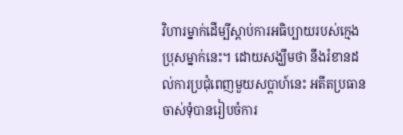វិហារម្នាក់ដើម្បីស្តាប់ការអធិប្បាយរបស់ក្មេងប្រុសម្នាក់នេះ។ ដោយសង្ឃឹមថា នឹងរំខានដល់ការប្រជុំពេញមួយសប្តាហ៍នេះ អតីតប្រធានចាស់ទុំបានរៀបចំការ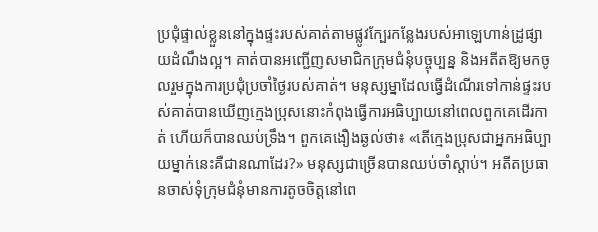ប្រជុំផ្ទាល់ខ្លួននៅក្នុងផ្ទះរបស់គាត់តាមផ្លូវក្បែរកន្លែងរបស់អាឡេហាន់ដ្រូផ្សាយដំណឹងល្អ។ គាត់បានអញ្ជើញសមាជិកក្រុមជំនុំបច្ចុប្បន្ន និងអតីតឱ្យមកចូលរួមក្នុងការប្រជុំប្រចាំថ្ងៃរបស់គាត់។ មនុស្សម្នាដែលធ្វើដំណើរទៅកាន់ផ្ទះរបស់គាត់បានឃើញក្មេងប្រុសនោះកំពុងធ្វើការអធិប្បាយនៅពេលពួកគេដើរកាត់ ហើយក៏បានឈប់ទ្រឹង។ ពួកគេងឿងឆ្ងល់ថា៖ «តើក្មេងប្រុសជាអ្នកអធិប្បាយម្នាក់នេះគឺជានណាដែរ?» មនុស្សជាច្រើនបានឈប់ចាំស្តាប់។ អតីតប្រធានចាស់ទុំក្រុមជំនុំមានការតូចចិត្តនៅពេ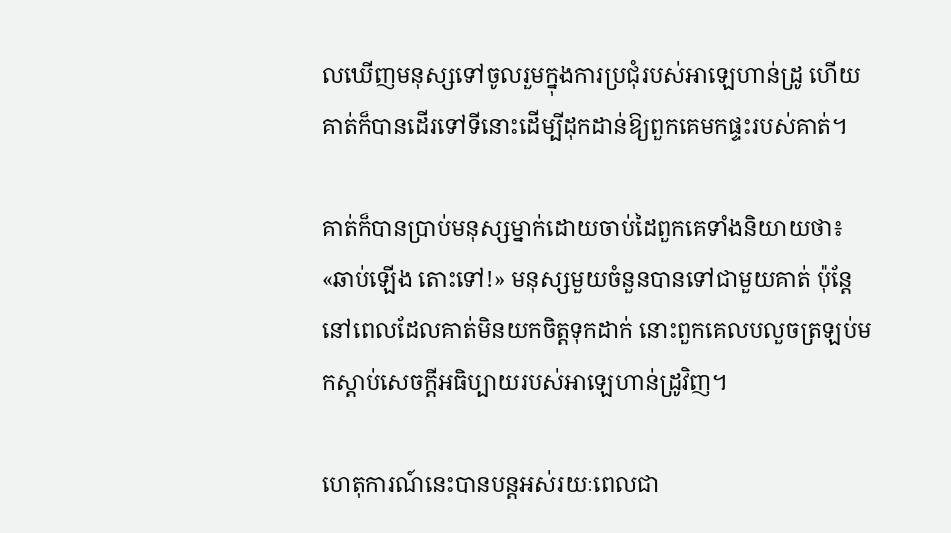លឃើញមនុស្សទៅចូលរួមក្នុងការប្រជុំរបស់អាឡេហាន់ដ្រូ ហើយគាត់ក៏បានដើរទៅទីនោះដើម្បីដុកដាន់ឱ្យពួកគេមកផ្ទះរបស់គាត់។

គាត់ក៏បានប្រាប់មនុស្សម្នាក់ដោយចាប់ដៃពួកគេទាំងនិយាយថា៖ «ឆាប់ឡើង តោះទៅ!» មនុស្សមួយចំនួនបានទៅជាមួយគាត់ ប៉ុន្តែនៅពេលដែលគាត់មិនយកចិត្តទុកដាក់ នោះពួកគេលបលួចត្រឡប់មកស្តាប់សេចក្តីអធិប្បាយរបស់អាឡេហាន់ដ្រូវិញ។

ហេតុការណ៍នេះបានបន្តអស់រយៈពេលជា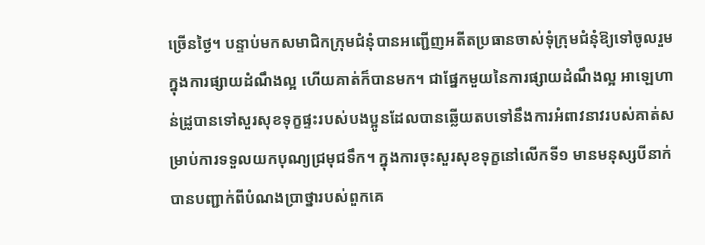ច្រើនថ្ងៃ។ បន្ទាប់មកសមាជិកក្រុមជំនុំបានអញ្ជើញអតីតប្រធានចាស់ទុំក្រុមជំនុំឱ្យទៅចូលរួមក្នុងការផ្សាយដំណឹងល្អ ហើយគាត់ក៏បានមក។ ជាផ្នែកមួយនៃការផ្សាយដំណឹងល្អ អាឡេហាន់ដ្រូបានទៅសួរសុខទុក្ខផ្ទះរបស់បងប្អូនដែលបានឆ្លើយតបទៅនឹងការអំពាវនាវរបស់គាត់សម្រាប់ការទទួលយកបុណ្យជ្រមុជទឹក។ ក្នុងការចុះសួរសុខទុក្ខនៅលើកទី១ មានមនុស្សបីនាក់បានបញ្ជាក់ពីបំណងប្រាថ្នារបស់ពួកគេ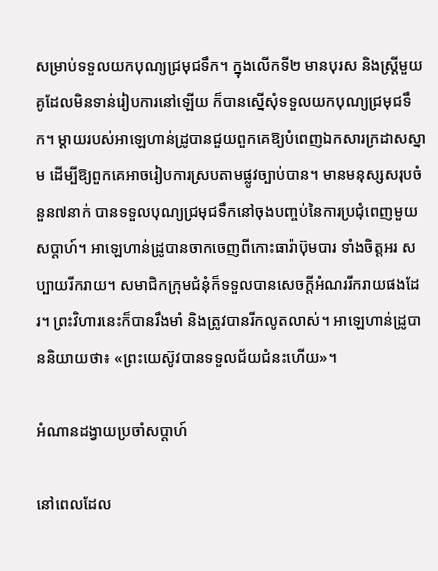សម្រាប់ទទួលយកបុណ្យជ្រមុជទឹក។ ក្នុងលើកទី២ មានបុរស និងស្ត្រីមួយគូដែលមិនទាន់រៀបការនៅឡើយ ក៏បានស្នើសុំទទួលយកបុណ្យជ្រមុជទឹក។ ម្តាយរបស់អាឡេហាន់ដ្រូបានជួយពួកគេឱ្យបំពេញឯកសារក្រដាសស្នាម ដើម្បីឱ្យពួកគេអាចរៀបការស្របតាមផ្លូវច្បាប់បាន។ មានមនុស្សសរុបចំនួន៧នាក់ បានទទួលបុណ្យជ្រមុជទឹកនៅចុងបញ្ចប់នៃការប្រជុំពេញមួយសប្តាហ៍។ អាឡេហាន់ដ្រូបានចាកចេញពីកោះធារ៉ាប៊ុមបារ ទាំងចិត្តអរ សប្បាយរីករាយ។ សមាជិកក្រុមជំនុំក៏ទទួលបានសេចក្តីអំណររីករាយផងដែរ។ ព្រះវិហារនេះក៏បានរឹងមាំ និងត្រូវបានរីកលូតលាស់។ អាឡេហាន់ដ្រូបាននិយាយថា៖ «ព្រះយេស៊ូវបានទទួលជ័យជំនះហើយ»។

អំណានដង្វាយប្រចាំសប្តាហ៍

នៅពេលដែល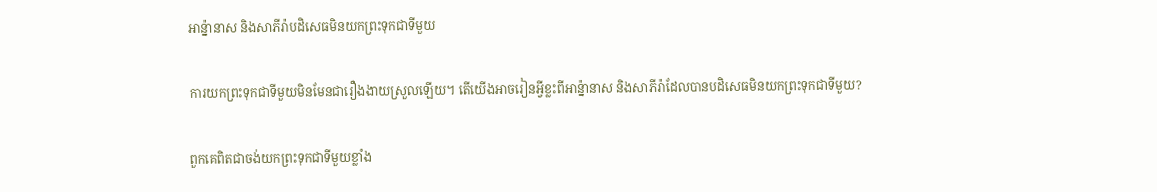អាន្ន៉ានាស និងសាភីរ៉ាបដិសេធមិនយកព្រះទុកជាទីមួយ

ការយកព្រះទុកជាទីមួយមិនមែនជារឿងងាយស្រួលឡើយ។ តើយើងអាចរៀនអ្វីខ្លះពីអាន្ន៉ានាស និងសាភីរ៉ាដែលបានបដិសេធមិនយកព្រះទុកជាទីមួយ?

ពួកគេពិតជាចង់យកព្រះទុកជាទីមួយខ្លាំង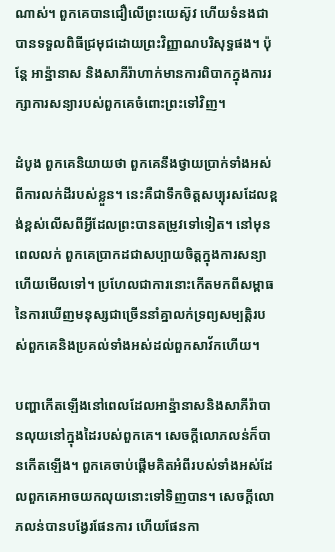ណាស់។ ពួកគេបានជឿលើព្រះយេស៊ូវ ហើយទំនងជាបានទទួលពិធីជ្រមុជដោយព្រះវិញ្ញាណបរិសុទ្ធផង។ ប៉ុន្តែ អាន្ន៉ានាស និងសាភីរ៉ាហាក់មានការពិបាកក្នុងការរក្សាការសន្យារបស់ពួកគេចំពោះព្រះទៅវិញ។

ដំបូង ពួកគេនិយាយថា ពួកគេនឹងថ្វាយប្រាក់ទាំងអស់ពីការលក់ដីរបស់ខ្លួន។ នេះគឺជាទឹកចិត្តសប្បុរសដែលខ្ពង់ខ្ពស់លើសពីអ្វីដែលព្រះបានតម្រូវទៅទៀត។ នៅមុនពេលលក់ ពួកគេប្រាកដជាសប្បាយចិត្តក្នុងការសន្យាហើយមើលទៅ។ ប្រហែលជាការនោះកើតមកពីសម្ពាធនៃការឃើញមនុស្សជាច្រើននាំគ្នាលក់ទ្រព្យសម្បត្តិរបស់ពួកគេនិងប្រគល់ទាំងអស់ដល់ពួកសាវ័កហើយ។

បញ្ហាកើតឡើងនៅពេលដែលអាន្ន៉ានាសនិងសាភីរ៉ាបានលុយនៅក្នុងដៃរបស់ពួកគេ។ សេចក្តីលោភលន់ក៏បានកើតឡើង។ ពួកគេចាប់ផ្តើមគិតអំពីរបស់ទាំងអស់ដែលពួកគេអាចយកលុយនោះទៅទិញបាន។ សេចក្តីលោភលន់បានបង្វែរផែនការ ហើយផែនកា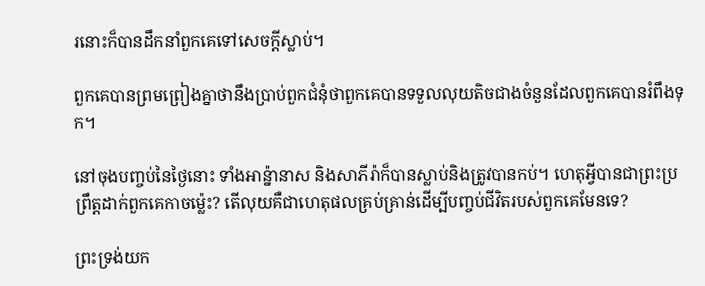រនោះក៏បានដឹកនាំពួកគេទៅសេចក្តីស្លាប់។

ពួកគេបានព្រមព្រៀងគ្នាថានឹងប្រាប់ពួកជំនុំថាពួកគេបានទទួលលុយតិចជាងចំនួនដែលពួកគេបានរំពឹងទុក។

នៅចុងបញ្ចប់នៃថ្ងៃនោះ ទាំងអាន្ន៉ានាស និងសាភីរ៉ាក៏បានស្លាប់និងត្រូវបានកប់។ ហេតុអ្វីបានជាព្រះប្រព្រឹត្តដាក់ពួកគេកាចម៉្លេះ? តើលុយគឺជាហេតុផលគ្រប់គ្រាន់ដើម្បីបញ្ចប់ជីវិតរបស់ពួកគេមែនទេ?

ព្រះទ្រង់យក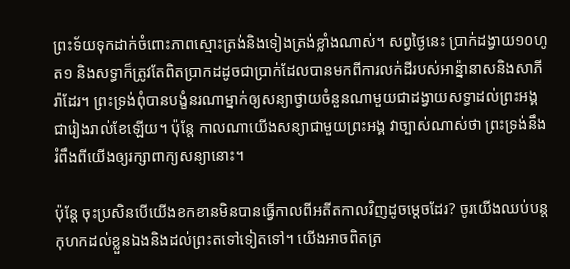ព្រះទ័យទុកដាក់ចំពោះភាពស្មោះត្រង់និងទៀងត្រង់ខ្លាំងណាស់។ សព្វថ្ងៃនេះ ប្រាក់ដង្វាយ១០ហូត១ និងសទ្ធាក៏ត្រូវតែពិតប្រាកដដូចជាប្រាក់ដែលបានមកពីការលក់ដីរបស់អាន្ន៉ានាសនិងសាភីរ៉ាដែរ។ ព្រះទ្រង់ពុំបានបង្ខំនរណាម្នាក់ឲ្យសន្យាថ្វាយចំនួនណាមួយជាដង្វាយសទ្ធាដល់ព្រះអង្គជារៀងរាល់ខែឡើយ។ ប៉ុន្តែ កាលណាយើងសន្យាជាមួយព្រះអង្គ វាច្បាស់ណាស់ថា ព្រះទ្រង់នឹងរំពឹងពីយើងឲ្យរក្សាពាក្យសន្យានោះ។

ប៉ុន្តែ ចុះប្រសិនបើយើងខកខានមិនបានធ្វើកាលពីអតីតកាលវិញដូចម្តេចដែរ? ចូរយើងឈប់បន្តកុហកដល់ខ្លួនឯងនិងដល់ព្រះតទៅទៀតទៅ។ យើងអាចពិតត្រ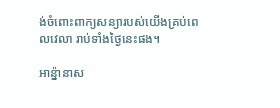ង់ចំពោះពាក្យសន្យារបស់យើងគ្រប់ពេលវេលា រាប់ទាំងថ្ងៃនេះផង។

អាន្ន៉ានាស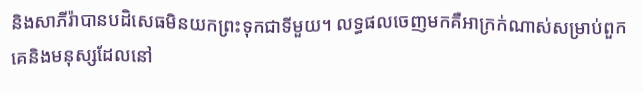និងសាភីរ៉ាបានបដិសេធមិនយកព្រះទុកជាទីមួយ។ លទ្ធផលចេញមកគឺអាក្រក់ណាស់សម្រាប់ពួកគេនិងមនុស្សដែលនៅ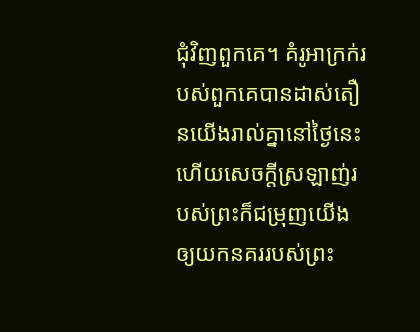ជុំវិញពួកគេ។ គំរូអាក្រក់របស់ពួកគេបានដាស់តឿនយើងរាល់គ្នានៅថ្ងៃនេះ ហើយសេចក្តីស្រឡាញ់របស់ព្រះក៏ជម្រុញយើងឲ្យយកនគររបស់ព្រះ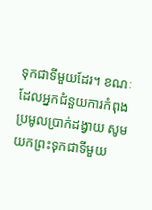ទុកជាទីមួយដែរ។ ខណៈដែលអ្នកជំនួយការកំពុងប្រមូលប្រាក់ដង្វាយ សូមយកព្រះទុកជាទីមួយ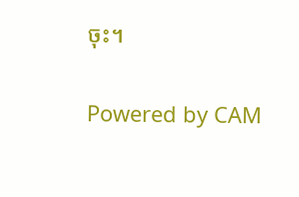ចុះ។

Powered by CAM